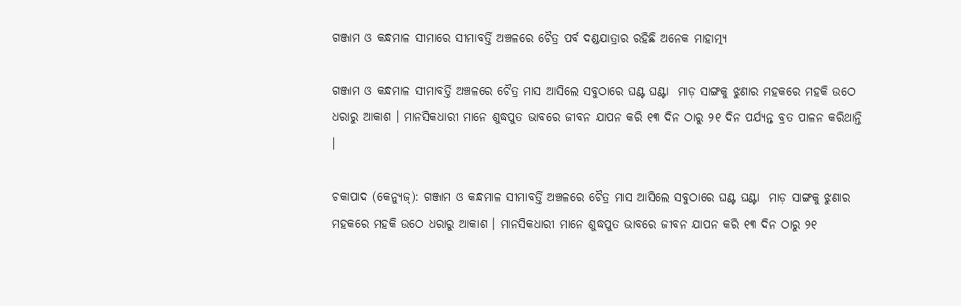ଗଞ୍ଜାମ ଓ କନ୍ଧମାଳ ସୀମାରେ ସୀମାବର୍ତ୍ତି ଅଞ୍ଚଳରେ ଚୈତ୍ର ପର୍ବ ଦଣ୍ଡଯାତ୍ରାର ରହିଛି ଅନେକ ମାହାତ୍ମ୍ୟ

ଗଞ୍ଜାମ ଓ କନ୍ଧମାଳ ସୀମାବର୍ତ୍ତି ଅଞ୍ଚଳରେ ଚୈତ୍ର ମାସ ଆସିଲେ ସବୁଠାରେ ଘଣ୍ଟ ଘଣ୍ଟା  ମାଡ଼ ସାଙ୍ଗକୁ ଝୁଣାର ମହକରେ ମହକି ଉଠେ ଧରାରୁ ଆକାଶ । ମାନସିକଧାରୀ ମାନେ ଶୁଦ୍ଧପୁତ ଭାବରେ ଜୀବନ ଯାପନ କରି ୧୩ ଦିନ ଠାରୁ ୨୧ ଦିନ ପର୍ଯ୍ୟନ୍ତ ବ୍ରତ ପାଳନ କରିଥାନ୍ତି ।

ଚକାପାଦ (କେନ୍ୟୁଜ୍‌): ଗଞ୍ଜାମ ଓ କନ୍ଧମାଳ ସୀମାବର୍ତ୍ତି ଅଞ୍ଚଳରେ ଚୈତ୍ର ମାସ ଆସିଲେ ସବୁଠାରେ ଘଣ୍ଟ ଘଣ୍ଟା  ମାଡ଼ ସାଙ୍ଗକୁ ଝୁଣାର ମହକରେ ମହକି ଉଠେ ଧରାରୁ ଆକାଶ । ମାନସିକଧାରୀ ମାନେ ଶୁଦ୍ଧପୁତ ଭାବରେ ଜୀବନ ଯାପନ କରି ୧୩ ଦିନ ଠାରୁ ୨୧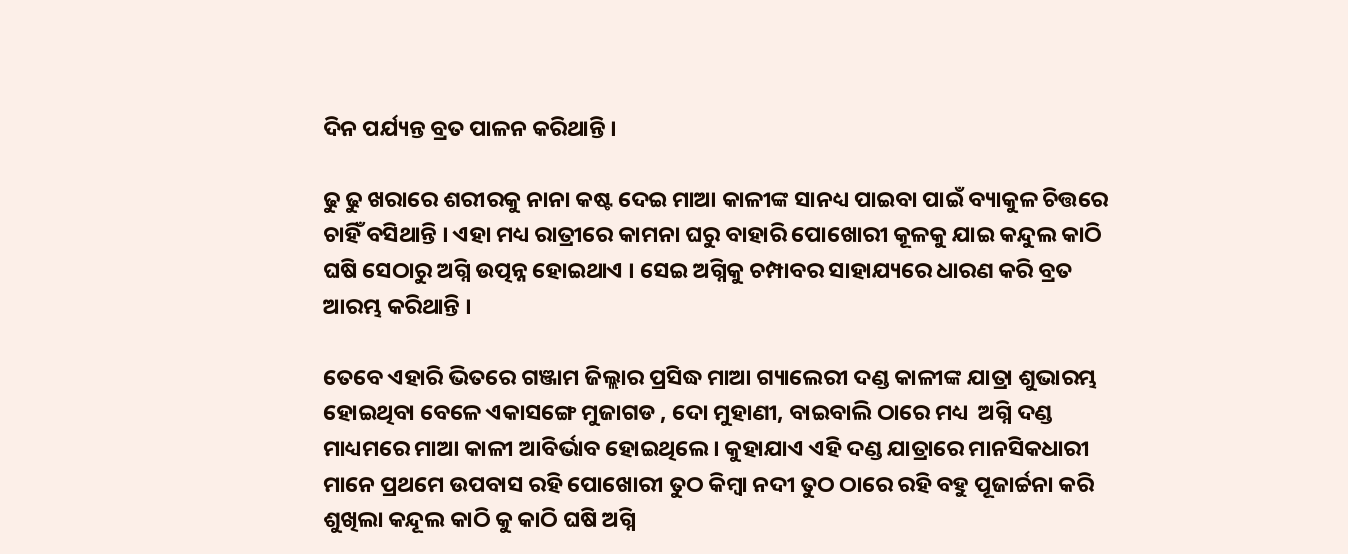ଦିନ ପର୍ଯ୍ୟନ୍ତ ବ୍ରତ ପାଳନ କରିଥାନ୍ତି ।

ଢୁ ଢୁ ଖରାରେ ଶରୀରକୁ ନାନା କଷ୍ଟ ଦେଇ ମାଆ କାଳୀଙ୍କ ସାନଧ୍ୟ ପାଇବା ପାଇଁ ବ୍ୟାକୁଳ ଚିତ୍ତରେ ଚାହିଁ ବସିଥାନ୍ତି । ଏହା ମଧ୍ୟ ରାତ୍ରୀରେ କାମନା ଘରୁ ବାହାରି ପୋଖୋରୀ କୂଳକୁ ଯାଇ କନ୍ଦୁଲ କାଠି ଘଷି ସେଠାରୁ ଅଗ୍ନି ଉତ୍ପନ୍ନ ହୋଇଥାଏ । ସେଇ ଅଗ୍ନିକୁ ଚମ୍ପାବର ସାହାଯ୍ୟରେ ଧାରଣ କରି ବ୍ରତ ଆରମ୍ଭ କରିଥାନ୍ତି ।

ତେବେ ଏହାରି ଭିତରେ ଗଞ୍ଜାମ ଜିଲ୍ଲାର ପ୍ରସିଦ୍ଧ ମାଆ ଗ୍ୟାଲେରୀ ଦଣ୍ଡ କାଳୀଙ୍କ ଯାତ୍ରା ଶୁଭାରମ୍ଭ ହୋଇଥିବା ବେଳେ ଏକାସଙ୍ଗେ ମୁଜାଗଡ , ଦୋ ମୁହାଣୀ, ବାଇବାଲି ଠାରେ ମଧ୍ୟ  ଅଗ୍ନି ଦଣ୍ଡ ମାଧ୍ୟମରେ ମାଆ କାଳୀ ଆବିର୍ଭାବ ହୋଇଥିଲେ । କୁହାଯାଏ ଏହି ଦଣ୍ଡ ଯାତ୍ରାରେ ମାନସିକଧାରୀ ମାନେ ପ୍ରଥମେ ଉପବାସ ରହି ପୋଖୋରୀ ତୁଠ କିମ୍ବା ନଦୀ ତୁଠ ଠାରେ ରହି ବହୁ ପୂଜାର୍ଚ୍ଚନା କରି ଶୁଖିଲା କନ୍ଦୂଲ କାଠି କୁ କାଠି ଘଷି ଅଗ୍ନି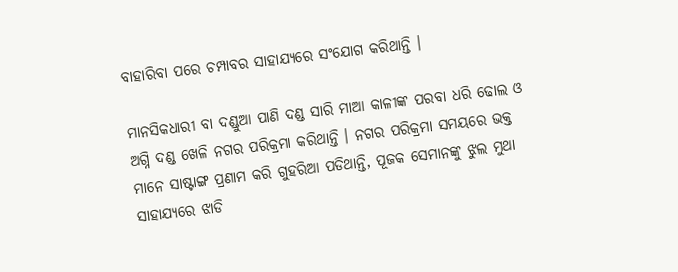ବାହାରିବା ପରେ ଚମ୍ପାବର ସାହାଯ୍ୟରେ ସଂଯୋଗ କରିଥାନ୍ତି ।

ମାନସିକଧାରୀ ବା ଦଣ୍ଡୁଆ ପାଣି ଦଣ୍ଡ ସାରି ମାଆ କାଳୀଙ୍କ ପରବା ଧରି ଢୋଲ ଓ ଅଗ୍ନି ଦଣ୍ଡ ଖେଳି ନଗର ପରିକ୍ରମା କରିଥାନ୍ତି । ନଗର ପରିକ୍ରମା ସମୟରେ ଭକ୍ତ ମାନେ ସାଷ୍ଟାଙ୍ଗ ପ୍ରଣାମ କରି ଗୁହରିଆ ପଡିଥାନ୍ତି, ପୂଜକ ସେମାନଙ୍କୁ ଝୁଲ ମୁଥା ସାହାଯ୍ୟରେ ଝାଡି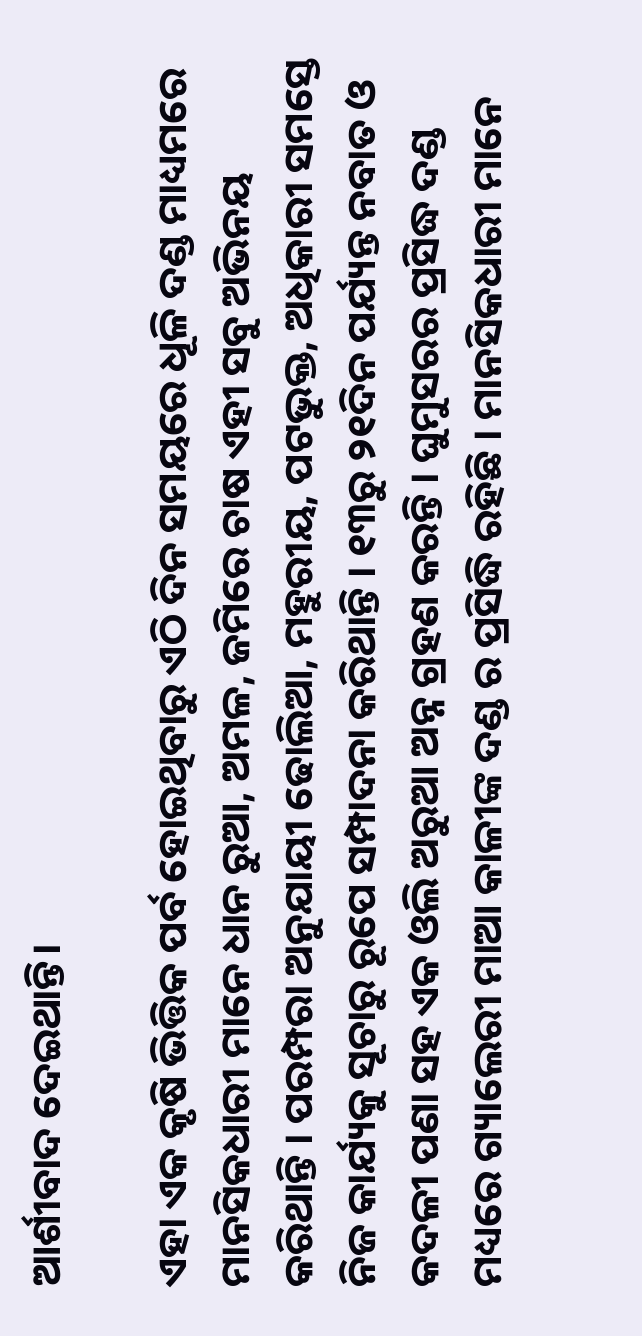ଆର୍ଶୀବାଦ ଦେଇଥାନ୍ତି।

ଏହା ଏକ କୃଷି ଭିତ୍ତିକ ପର୍ବ ହୋଇଥିବାରୁ ଏଠି ଦିନ ସମୟରେ ଧୂଳି ଦଣ୍ଡ ମାଧ୍ୟମରେ ମାନସିକଧାରୀ ମାନେ ଧାନ ରୁଆ, ଅମଳ, ଜମିରେ ଚାଷ ଏହୀ ସବୁ ଅଭିନୟ କରିଥାନ୍ତି । ପରମ୍ପରା ଅନୁଯାୟୀ ଢୋଲିଆ, ମହୁରୀୟ, ପଟଭୁକ୍ତ, ଅଧିକାରୀ ସମସ୍ତେ ନିଜ କାର୍ଯ୍ୟକୁ ସୂଚାରୁ ରୂପେ ସମ୍ପାଦନା କରିଥାନ୍ତି । ୧୩ରୁ ୨୧ଦିନ ପର୍ଯ୍ୟନ୍ତ ନବାତ ଓ କଦଳୀ ପଣା ସହ ଏକ ଓଲି ଅରୁଆ ଅନ୍ନ ଗ୍ରହଣ କରନ୍ତି । ଘୁମୁସରର ପ୍ରସିଦ୍ଧ ଦଣ୍ଡ ମଧ୍ୟରେ ଗ୍ୟାଲେରୀ ମାଆ କାଳୀଙ୍କ ଦଣ୍ଡ ର ପ୍ରସିଦ୍ଧି ରହିଛି । ମାନସିକଧାରୀ ମାନେ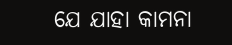ଯେ ଯାହା କାମନା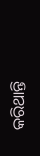କରିଥାନ୍ତି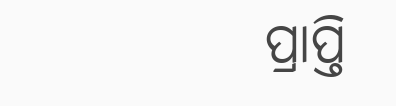ପ୍ରାପ୍ତି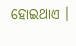ହୋଇଥାଏ ।